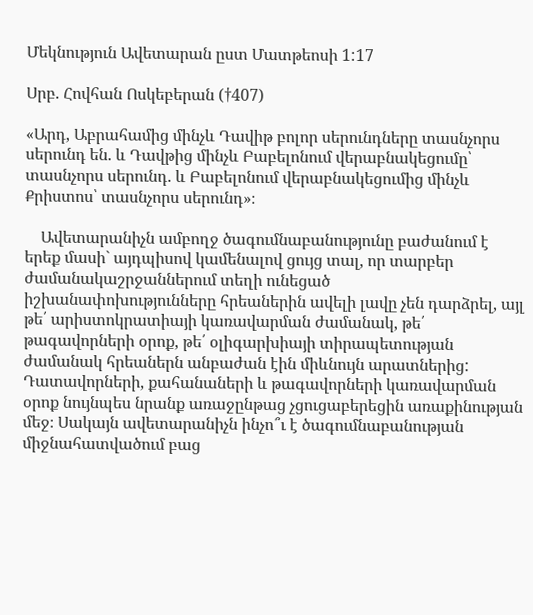Մեկնություն Ավետարան ըստ Մատթեոսի 1:17

Սրբ. Հովհան Ոսկեբերան (†407)

«Արդ, Աբրահամից մինչև Դավիթ բոլոր սերունդները տասնչորս սերունդ են. և Դավթից մինչև Բաբելոնում վերաբնակեցումը՝ տասնչորս սերունդ. և Բաբելոնում վերաբնակեցումից մինչև Քրիստոս՝ տասնչորս սերունդ»։

    Ավետարանիչն ամբողջ ծագումնաբանությունը բաժանում է երեք մասի` այդպիսով կամենալով ցույց տալ, որ տարբեր ժամանակաշրջաններում տեղի ունեցած իշխանափոխությունները հրեաներին ավելի լավը չեն դարձրել, այլ թե՛ արիստոկրատիայի կառավարման ժամանակ, թե՛ թագավորների օրոք, թե՛ օլիգարխիայի տիրապետության ժամանակ հրեաներն անբաժան էին միևնույն արատներից: Դատավորների, քահանաների և թագավորների կառավարման օրոք նույնպես նրանք առաջընթաց չցուցաբերեցին առաքինության մեջ։ Սակայն ավետարանիչն ինչո՞ւ է ծագումնաբանության միջնահատվածում բաց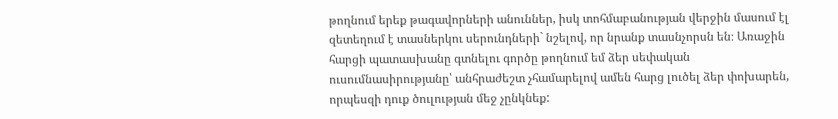թողնում երեք թագավորների անուններ, իսկ տոհմաբանության վերջին մասում էլ զետեղում է տասներկու սերունդների` նշելով, որ նրանք տասնչորսն են։ Առաջին հարցի պատասխանը գտնելու գործը թողնում եմ ձեր սեփական ուսումնասիրությանը՝ անհրաժեշտ չհամարելով ամեն հարց լուծել ձեր փոխարեն, որպեսզի դուք ծուլության մեջ չընկնեք: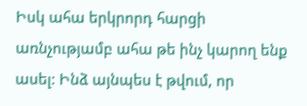Իսկ ահա երկրորդ հարցի առնչությամբ ահա թե ինչ կարող ենք ասել: Ինձ այնպես է թվում, որ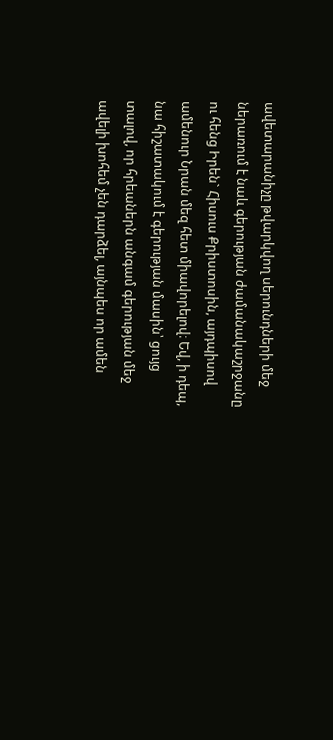ավետարանիչը թվարկվող սերունդների մեջ ներառում է նաև գերության ժամանակաշրջանը ու հենց Իրեն` Հիսուս Քրիստոսին, այդպիսով ամենուր Նրան մեզ հետ միավորելով։ Եվ, ի դեպ, նա հիշատակում է գերության մասին՝ ցույց տալով, որ հրեաներն անգամ գերության մեջ ավելի խոհեմ չեն դարձել, այնպես որ ամեն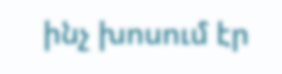ինչ խոսում էր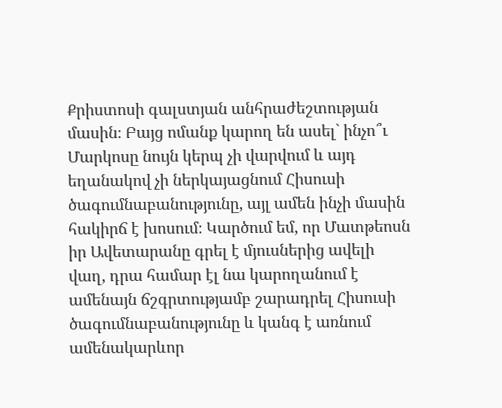Քրիստոսի գալստյան անհրաժեշտության մասին։ Բայց ոմանք կարող են ասել` ինչո՞ւ Մարկոսը նույն կերպ չի վարվում և այդ եղանակով չի ներկայացնում Հիսուսի ծագումնաբանությունը, այլ ամեն ինչի մասին հակիրճ է խոսում։ Կարծում եմ, որ Մատթեոսն իր Ավետարանը գրել է մյուսներից ավելի վաղ, դրա համար էլ նա կարողանում է ամենայն ճշգրտությամբ շարադրել Հիսուսի ծագումնաբանությունը և կանգ է առնում ամենակարևոր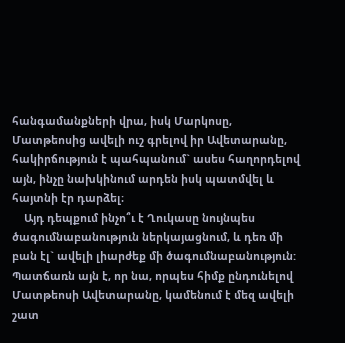հանգամանքների վրա, իսկ Մարկոսը, Մատթեոսից ավելի ուշ գրելով իր Ավետարանը, հակիրճություն է պահպանում` ասես հաղորդելով այն, ինչը նախկինում արդեն իսկ պատմվել և հայտնի էր դարձել։
    Այդ դեպքում ինչո՞ւ է Ղուկասը նույնպես ծագումնաբանություն ներկայացնում, և դեռ մի բան էլ` ավելի լիարժեք մի ծագումնաբանություն: Պատճառն այն է, որ նա, որպես հիմք ընդունելով Մատթեոսի Ավետարանը, կամենում է մեզ ավելի շատ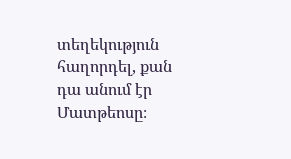տեղեկություն հաղորդել, քան դա անում էր Մատթեոսը։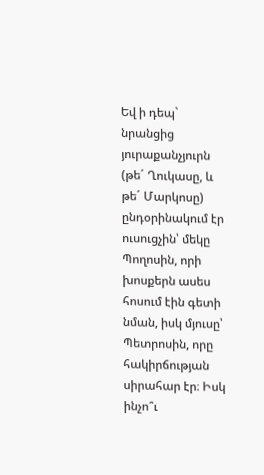Եվ ի դեպ` նրանցից յուրաքանչյուրն (թե´ Ղուկասը, և թե´ Մարկոսը) ընդօրինակում էր ուսուցչին՝ մեկը Պողոսին, որի խոսքերն ասես հոսում էին գետի նման, իսկ մյուսը՝ Պետրոսին, որը հակիրճության սիրահար էր։ Իսկ ինչո՞ւ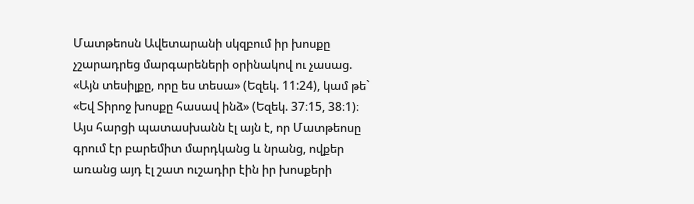Մատթեոսն Ավետարանի սկզբում իր խոսքը չշարադրեց մարգարեների օրինակով ու չասաց. «Այն տեսիլքը, որը ես տեսա» (Եզեկ. 11:24), կամ թե` «Եվ Տիրոջ խոսքը հասավ ինձ» (Եզեկ. 37։15, 38։1)։ Այս հարցի պատասխանն էլ այն է, որ Մատթեոսը գրում էր բարեմիտ մարդկանց և նրանց, ովքեր առանց այդ էլ շատ ուշադիր էին իր խոսքերի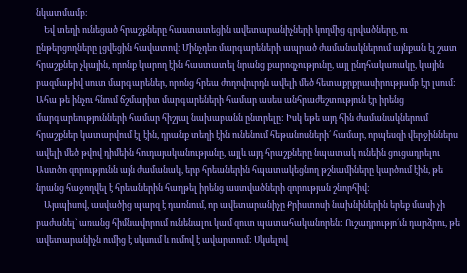նկատմամբ։
    Եվ տեղի ունեցած հրաշքները հաստատեցին ավետարանիչների կողմից գրվածները, ու ընթերցողները լցվեցին հավատով։ Մինչդեռ մարգարեների ապրած ժամանակներում այնքան էլ շատ հրաշքներ չկային, որոնք կարող էին հաստատել նրանց քարոզչությունը, այլ ընդհակառակը, կային բազմաթիվ սուտ մարգարեներ, որոնց հրեա ժողովուրդն ավելի մեծ հետաքրքրասիրությամբ էր լսում: Ահա թե ինչու հնում ճշմարիտ մարգարեների համար ասես անհրաժեշտություն էր իրենց մարգարեությունների համար հիշյալ նախաբանն ընտրելը: Իսկ եթե այդ հին ժամանակներում հրաշքներ կատարվում էլ էին, դրանք տեղի էին ունենում հեթանոսների´ համար, որպեսզի վերջիններս ավելի մեծ թվով դիմեին հուդայականությանը, այլև այդ հրաշքները նպատակ ունեին ցուցադրելու Աստծո զորությունն այն ժամանակ, երբ հրեաներին հպատակեցնող թշնամիները կարծում էին, թե նրանց հաջողվել է հրեաներին հաղթել իրենց աստվածների զորության շնորհիվ:
    Այսպիսով, ասվածից պարզ է դառնում, որ ավետարանիչը Քրիստոսի նախնիներին երեք մասի չի բաժանել` առանց հիմնավորում ունենալու կամ զուտ պատահականորեն: Ուշադրությո´ւն դարձրու, թե ավետարանիչն ումից է սկսում և ումով է ավարտում: Սկսելով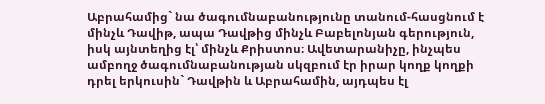Աբրահամից` նա ծագումնաբանությունը տանում-հասցնում է մինչև Դավիթ, ապա Դավթից մինչև Բաբելոնյան գերություն, իսկ այնտեղից էլ՝ մինչև Քրիստոս։ Ավետարանիչը, ինչպես ամբողջ ծագումնաբանության սկզբում էր իրար կողք կողքի դրել երկուսին` Դավթին և Աբրահամին, այդպես էլ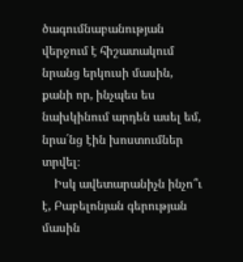ծագումնաբանության վերջում է հիշատակում նրանց երկուսի մասին, քանի որ, ինչպես ես նախկինում արդեն ասել եմ, նրա´նց էին խոստումներ տրվել։
    Իսկ ավետարանիչն ինչո՞ւ է, Բաբելոնյան գերության մասին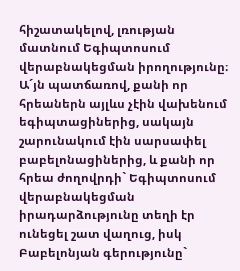հիշատակելով, լռության մատնում Եգիպտոսում վերաբնակեցման իրողությունը։ Ա´յն պատճառով, քանի որ հրեաներն այլևս չէին վախենում եգիպտացիներից, սակայն շարունակում էին սարսափել բաբելոնացիներից, և քանի որ հրեա ժողովրդի` Եգիպտոսում վերաբնակեցման իրադարձությունը տեղի էր ունեցել շատ վաղուց, իսկ Բաբելոնյան գերությունը`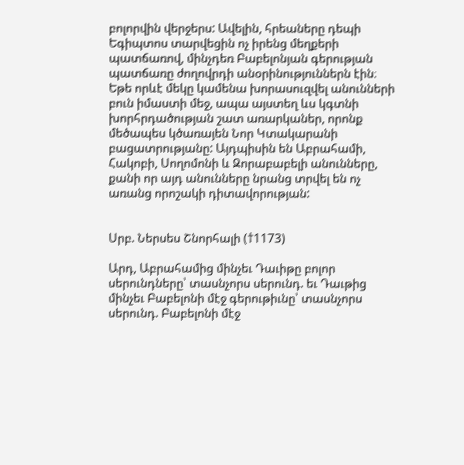բոլորվին վերջերս: Ավելին, հրեաները դեպի Եգիպտոս տարվեցին ոչ իրենց մեղքերի պատճառով, մինչդեռ Բաբելոնյան գերության պատճառը ժողովրդի անօրինություններն էին։ Եթե որևէ մեկը կամենա խորասուզվել անունների բուն իմաստի մեջ, ապա այստեղ ևս կգտնի խորհրդածության շատ առարկաներ, որոնք մեծապես կծառայեն Նոր Կտակարանի բացատրությանը: Այդպիսին են Աբրահամի, Հակոբի, Սողոմոնի և Զորաբաբելի անունները, քանի որ այդ անունները նրանց տրվել են ոչ առանց որոշակի դիտավորության:


Սրբ. Ներսես Շնորհալի (†1173)

Արդ, Աբրահամից մինչեւ Դաւիթը բոլոր սերունդները՝ տասնչորս սերունդ. եւ Դաւթից մինչեւ Բաբելոնի մէջ գերութիւնը՝ տասնչորս սերունդ. Բաբելոնի մէջ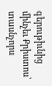գերութիւնից մինչեւ Քրիստոս՝ տասնչորս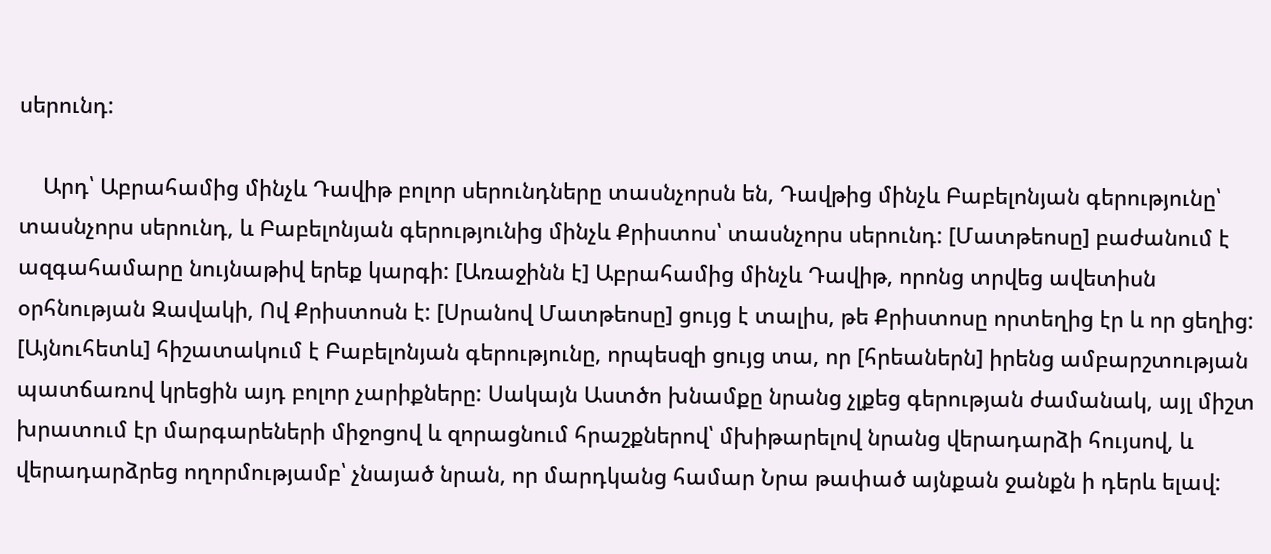սերունդ:

    Արդ՝ Աբրահամից մինչև Դավիթ բոլոր սերունդները տասնչորսն են, Դավթից մինչև Բաբելոնյան գերությունը՝ տասնչորս սերունդ, և Բաբելոնյան գերությունից մինչև Քրիստոս՝ տասնչորս սերունդ: [Մատթեոսը] բաժանում է ազգահամարը նույնաթիվ երեք կարգի: [Առաջինն է] Աբրահամից մինչև Դավիթ, որոնց տրվեց ավետիսն օրհնության Զավակի, Ով Քրիստոսն է: [Սրանով Մատթեոսը] ցույց է տալիս, թե Քրիստոսը որտեղից էր և որ ցեղից: [Այնուհետև] հիշատակում է Բաբելոնյան գերությունը, որպեսզի ցույց տա, որ [հրեաներն] իրենց ամբարշտության պատճառով կրեցին այդ բոլոր չարիքները: Սակայն Աստծո խնամքը նրանց չլքեց գերության ժամանակ, այլ միշտ խրատում էր մարգարեների միջոցով և զորացնում հրաշքներով՝ մխիթարելով նրանց վերադարձի հույսով, և վերադարձրեց ողորմությամբ՝ չնայած նրան, որ մարդկանց համար Նրա թափած այնքան ջանքն ի դերև ելավ: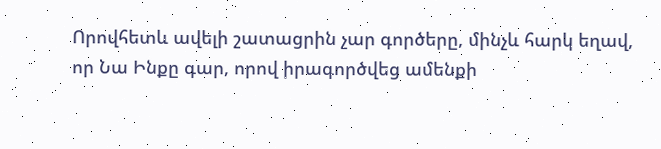Որովհետև ավելի շատացրին չար գործերը, մինչև հարկ եղավ, որ Նա Ինքը գար, որով իրագործվեց ամենքի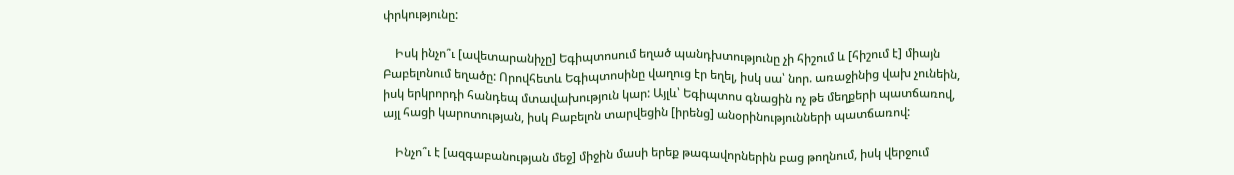փրկությունը:

    Իսկ ինչո՞ւ [ավետարանիչը] Եգիպտոսում եղած պանդխտությունը չի հիշում և [հիշում է] միայն Բաբելոնում եղածը: Որովհետև Եգիպտոսինը վաղուց էր եղել, իսկ սա՝ նոր. առաջինից վախ չունեին, իսկ երկրորդի հանդեպ մտավախություն կար: Այլև՝ Եգիպտոս գնացին ոչ թե մեղքերի պատճառով, այլ հացի կարոտության, իսկ Բաբելոն տարվեցին [իրենց] անօրինությունների պատճառով:

    Ինչո՞ւ է [ազգաբանության մեջ] միջին մասի երեք թագավորներին բաց թողնում, իսկ վերջում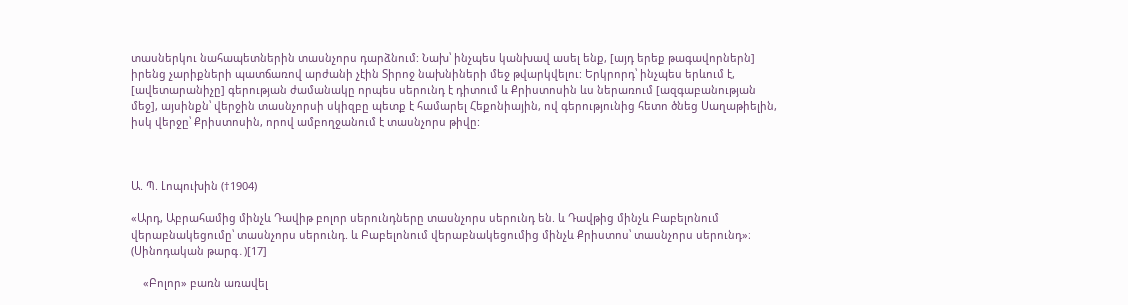տասներկու նահապետներին տասնչորս դարձնում: Նախ՝ ինչպես կանխավ ասել ենք, [այդ երեք թագավորներն] իրենց չարիքների պատճառով արժանի չէին Տիրոջ նախնիների մեջ թվարկվելու: Երկրորդ՝ ինչպես երևում է, [ավետարանիչը] գերության ժամանակը որպես սերունդ է դիտում և Քրիստոսին ևս ներառում [ազգաբանության մեջ], այսինքն՝ վերջին տասնչորսի սկիզբը պետք է համարել Հեքոնիային, ով գերությունից հետո ծնեց Սաղաթիելին, իսկ վերջը՝ Քրիստոսին, որով ամբողջանում է տասնչորս թիվը:



Ա. Պ. Լոպուխին (†1904)

«Արդ, Աբրահամից մինչև Դավիթ բոլոր սերունդները տասնչորս սերունդ են. և Դավթից մինչև Բաբելոնում վերաբնակեցումը՝ տասնչորս սերունդ. և Բաբելոնում վերաբնակեցումից մինչև Քրիստոս՝ տասնչորս սերունդ»։ (Սինոդական թարգ․)[17]

    «Բոլոր» բառն առավել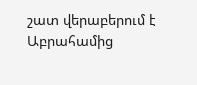շատ վերաբերում է Աբրահամից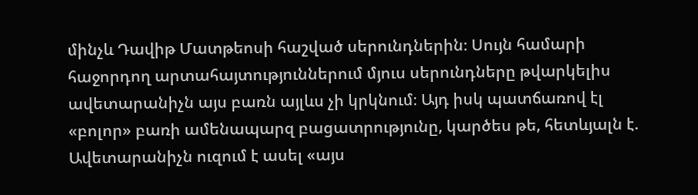մինչև Դավիթ Մատթեոսի հաշված սերունդներին։ Սույն համարի հաջորդող արտահայտություններում մյուս սերունդները թվարկելիս ավետարանիչն այս բառն այլևս չի կրկնում։ Այդ իսկ պատճառով էլ «բոլոր» բառի ամենապարզ բացատրությունը, կարծես թե, հետևյալն է. Ավետարանիչն ուզում է ասել «այս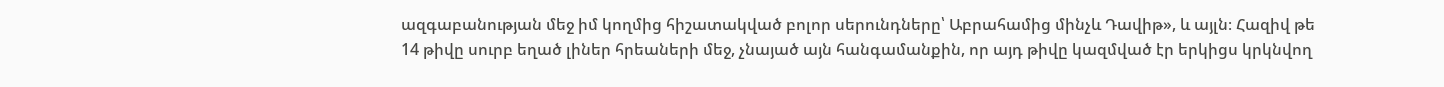ազգաբանության մեջ իմ կողմից հիշատակված բոլոր սերունդները՝ Աբրահամից մինչև Դավիթ», և այլն։ Հազիվ թե 14 թիվը սուրբ եղած լիներ հրեաների մեջ, չնայած այն հանգամանքին, որ այդ թիվը կազմված էր երկիցս կրկնվող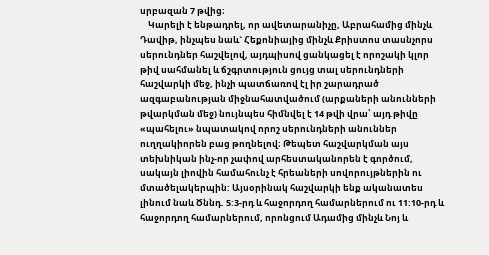սրբազան 7 թվից։
    Կարելի է ենթադրել, որ ավետարանիչը, Աբրահամից մինչև Դավիթ, ինչպես նաև` Հեքոնիայից մինչև Քրիստոս տասնչորս սերունդներ հաշվելով, այդպիսով ցանկացել է որոշակի կլոր թիվ սահմանել և ճշգրտություն ցույց տալ սերունդների հաշվարկի մեջ, ինչի պատճառով էլ իր շարադրած ազգաբանության միջնահատվածում (արքաների անունների թվարկման մեջ) նույնպես հիմնվել է 14 թվի վրա՝ այդ թիվը «պահելու» նպատակով որոշ սերունդների անուններ ուղղակիորեն բաց թողնելով։ Թեպետ հաշվարկման այս տեխնիկան ինչ-որ չափով արհեստականորեն է գործում, սակայն լիովին համահունչ է հրեաների սովորույթներին ու մտածելակերպին: Այսօրինակ հաշվարկի ենք ականատես լինում նաև Ծննդ. 5:3-րդ և հաջորդող համարներում ու 11:10-րդ և հաջորդող համարներում, որոնցում Ադամից մինչև Նոյ և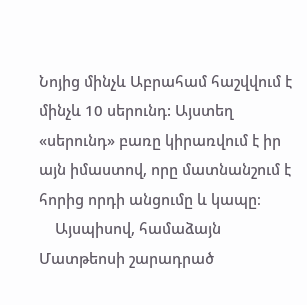Նոյից մինչև Աբրահամ հաշվվում է մինչև 10 սերունդ: Այստեղ «սերունդ» բառը կիրառվում է իր այն իմաստով, որը մատնանշում է հորից որդի անցումը և կապը։
    Այսպիսով, համաձայն Մատթեոսի շարադրած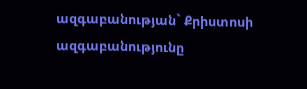ազգաբանության` Քրիստոսի ազգաբանությունը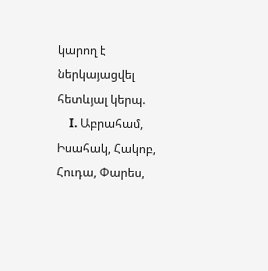կարող է ներկայացվել հետևյալ կերպ.
    I. Աբրահամ, Իսահակ, Հակոբ, Հուդա, Փարես,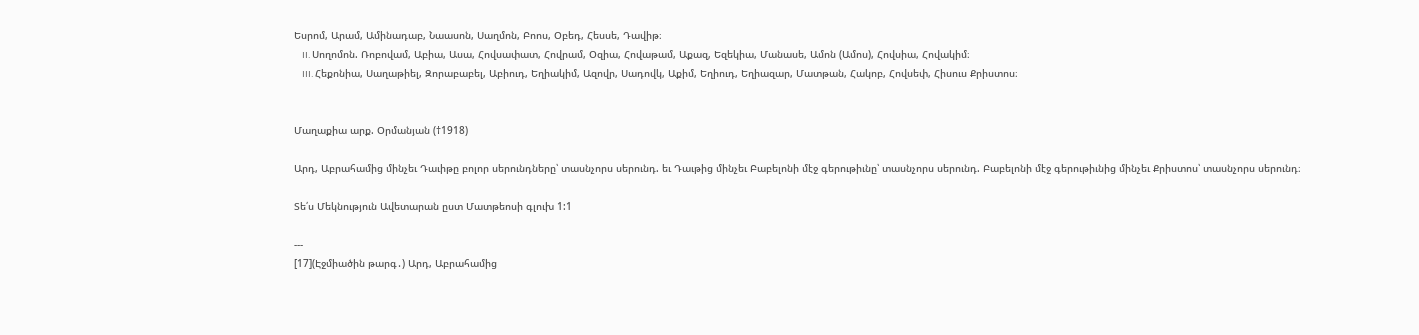Եսրոմ, Արամ, Ամինադաբ, Նաասոն, Սաղմոն, Բոոս, Օբեդ, Հեսսե, Դավիթ։
    II. Սողոմոն. Ռոբովամ, Աբիա, Ասա, Հովսափատ, Հովրամ, Օզիա, Հովաթամ, Աքազ, Եզեկիա, Մանասե, Ամոն (Ամոս), Հովսիա, Հովակիմ։
    III. Հեքոնիա, Սաղաթիել, Զորաբաբել, Աբիուդ, Եղիակիմ, Ազովր, Սադովկ, Աքիմ, Եղիուդ, Եղիազար, Մատթան, Հակոբ, Հովսեփ, Հիսուս Քրիստոս։


Մաղաքիա արք. Օրմանյան (†1918)

Արդ, Աբրահամից մինչեւ Դաւիթը բոլոր սերունդները՝ տասնչորս սերունդ. եւ Դաւթից մինչեւ Բաբելոնի մէջ գերութիւնը՝ տասնչորս սերունդ. Բաբելոնի մէջ գերութիւնից մինչեւ Քրիստոս՝ տասնչորս սերունդ։

Տե՛ս Մեկնություն Ավետարան ըստ Մատթեոսի գլուխ 1:1

---
[17](Էջմիածին թարգ․) Արդ, Աբրահամից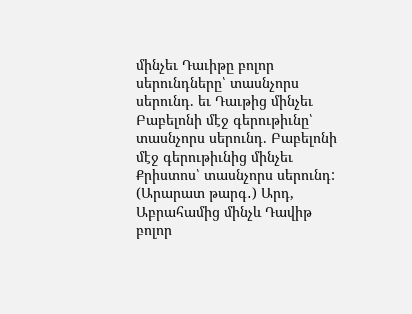մինչեւ Դաւիթը բոլոր սերունդները՝ տասնչորս սերունդ. եւ Դաւթից մինչեւ Բաբելոնի մէջ գերութիւնը՝ տասնչորս սերունդ. Բաբելոնի մէջ գերութիւնից մինչեւ Քրիստոս՝ տասնչորս սերունդ:
(Արարատ թարգ․) Արդ, Աբրահամից մինչև Դավիթ բոլոր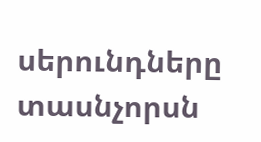սերունդները տասնչորսն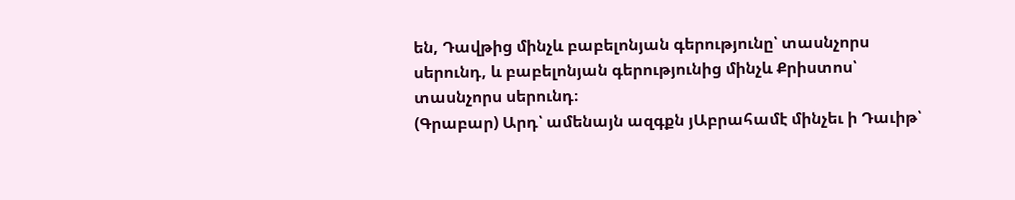են, Դավթից մինչև բաբելոնյան գերությունը՝ տասնչորս սերունդ, և բաբելոնյան գերությունից մինչև Քրիստոս՝ տասնչորս սերունդ։
(Գրաբար) Արդ՝ ամենայն ազգքն յԱբրահամէ մինչեւ ի Դաւիթ՝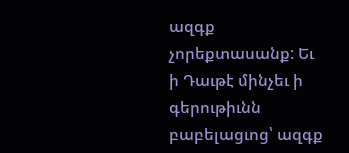ազգք չորեքտասանք: Եւ ի Դաւթէ մինչեւ ի գերութիւնն բաբելացւոց՝ ազգք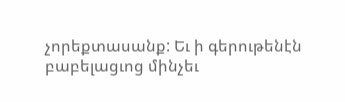չորեքտասանք: Եւ ի գերութենէն բաբելացւոց մինչեւ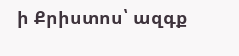ի Քրիստոս՝ ազգք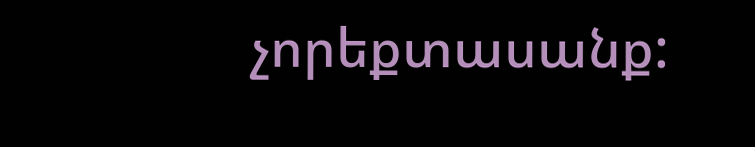չորեքտասանք: